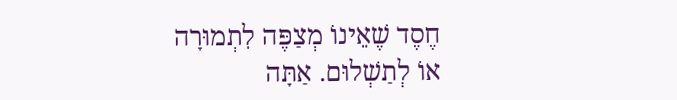חֶסֶד שֶׁאֵינוֹ מְצַפֶּה לִתְמוּרָה
אוֹ לְתַשְׁלוּם. אַתָּה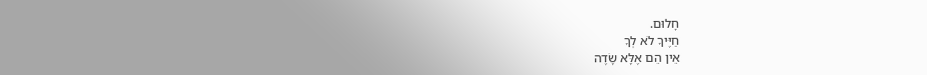חָלוּם.
חַיֶּיךָ לֹא לְךָ
אֵין הֵם אֶלָּא שָׂדֶה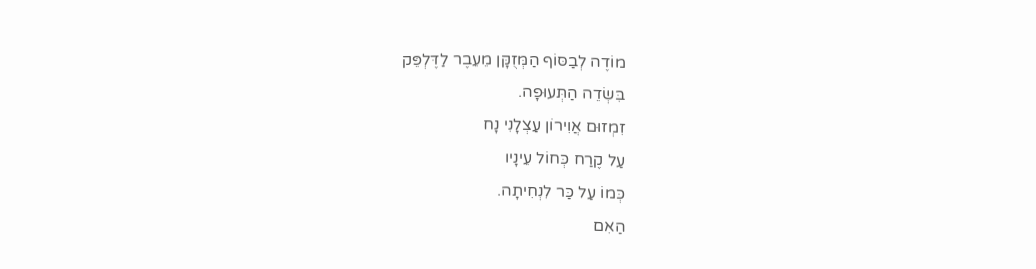מוֹדֶה לְבַסּוֹף הַמְּזֻקָּן מֵעֵבֶר לַדֶּלְפֵּק
בִּשְׂדֵה הַתְּעוּפָה.
זִמְזוּם אֲוִירוֹן עַצְלָנִי נָח
עַל קֶרַח כְּחוֹל עֵינָיו
כְּמוֹ עַל כַּר לִנְחִיתָה.
הַאִם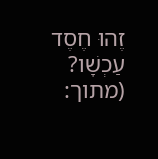זֶהוּ חֶסֶד עַכְשָׁו?
(מתוך: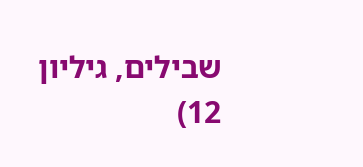שבילים, גיליון 12)